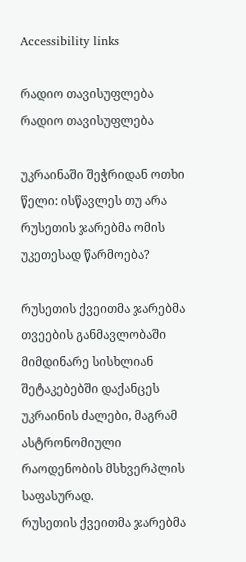Accessibility links

რადიო თავისუფლება რადიო თავისუფლება

უკრაინაში შეჭრიდან ოთხი წელი: ისწავლეს თუ არა რუსეთის ჯარებმა ომის უკეთესად წარმოება?

რუსეთის ქვეითმა ჯარებმა თვეების განმავლობაში მიმდინარე სისხლიან შეტაკებებში დაქანცეს უკრაინის ძალები, მაგრამ ასტრონომიული რაოდენობის მსხვერპლის საფასურად.
რუსეთის ქვეითმა ჯარებმა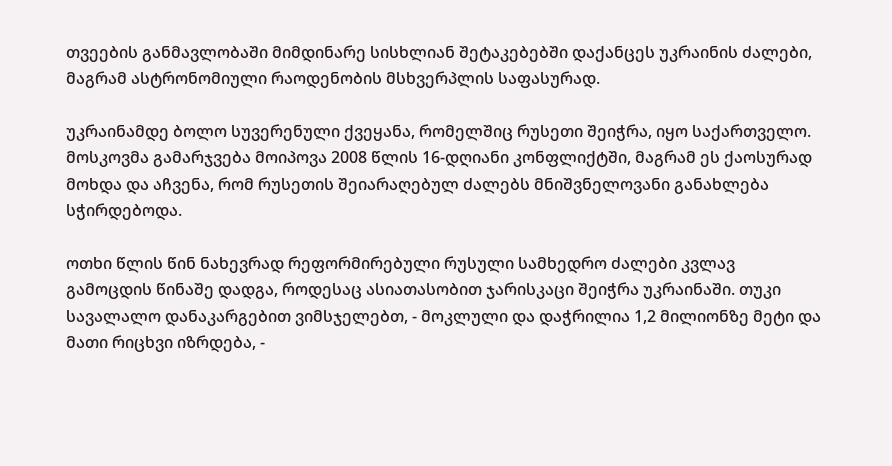თვეების განმავლობაში მიმდინარე სისხლიან შეტაკებებში დაქანცეს უკრაინის ძალები, მაგრამ ასტრონომიული რაოდენობის მსხვერპლის საფასურად.

უკრაინამდე ბოლო სუვერენული ქვეყანა, რომელშიც რუსეთი შეიჭრა, იყო საქართველო. მოსკოვმა გამარჯვება მოიპოვა 2008 წლის 16-დღიანი კონფლიქტში, მაგრამ ეს ქაოსურად მოხდა და აჩვენა, რომ რუსეთის შეიარაღებულ ძალებს მნიშვნელოვანი განახლება სჭირდებოდა.

ოთხი წლის წინ ნახევრად რეფორმირებული რუსული სამხედრო ძალები კვლავ გამოცდის წინაშე დადგა, როდესაც ასიათასობით ჯარისკაცი შეიჭრა უკრაინაში. თუკი სავალალო დანაკარგებით ვიმსჯელებთ, - მოკლული და დაჭრილია 1,2 მილიონზე მეტი და მათი რიცხვი იზრდება, -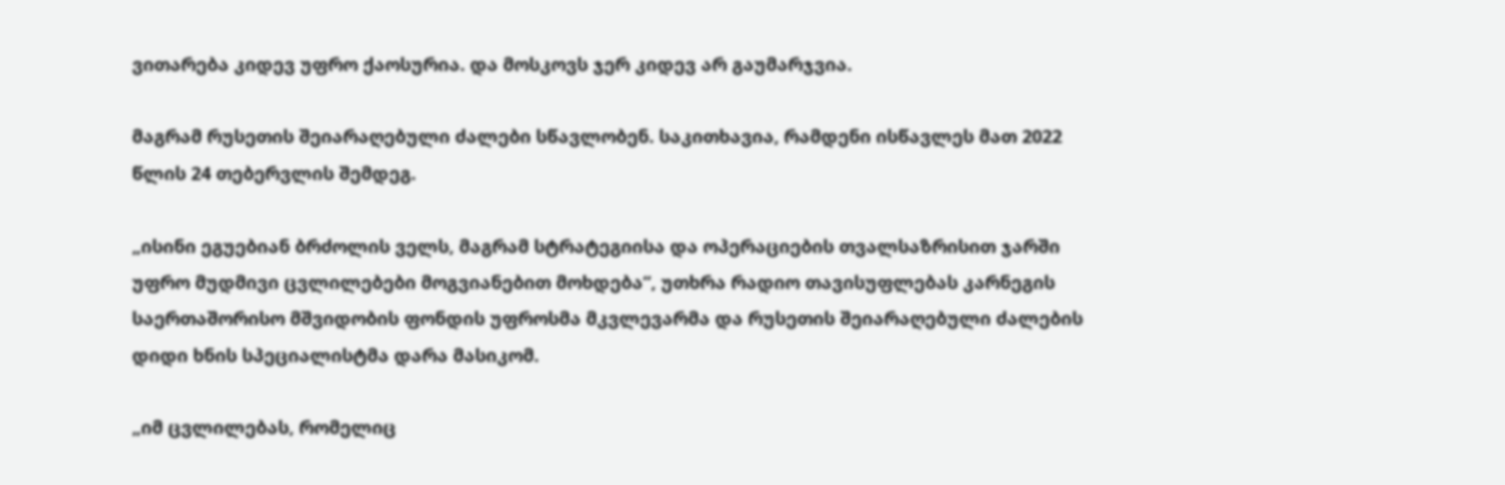ვითარება კიდევ უფრო ქაოსურია. და მოსკოვს ჯერ კიდევ არ გაუმარჯვია.

მაგრამ რუსეთის შეიარაღებული ძალები სწავლობენ. საკითხავია, რამდენი ისწავლეს მათ 2022 წლის 24 თებერვლის შემდეგ.

„ისინი ეგუებიან ბრძოლის ველს, მაგრამ სტრატეგიისა და ოპერაციების თვალსაზრისით ჯარში უფრო მუდმივი ცვლილებები მოგვიანებით მოხდება“, უთხრა რადიო თავისუფლებას კარნეგის საერთაშორისო მშვიდობის ფონდის უფროსმა მკვლევარმა და რუსეთის შეიარაღებული ძალების დიდი ხნის სპეციალისტმა დარა მასიკომ.

„იმ ცვლილებას, რომელიც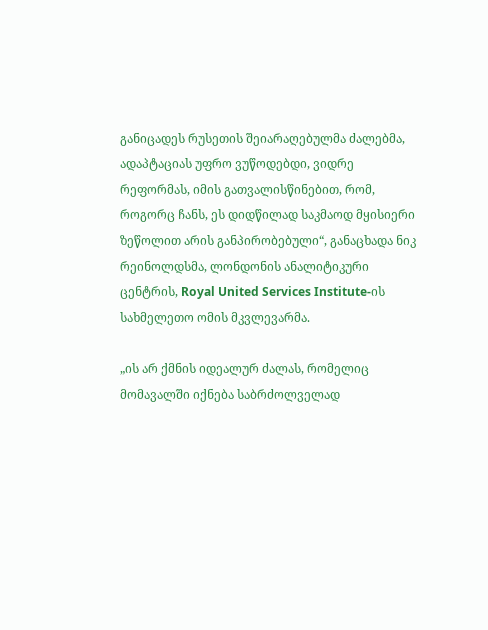განიცადეს რუსეთის შეიარაღებულმა ძალებმა, ადაპტაციას უფრო ვუწოდებდი, ვიდრე რეფორმას, იმის გათვალისწინებით, რომ, როგორც ჩანს, ეს დიდწილად საკმაოდ მყისიერი ზეწოლით არის განპირობებული“, განაცხადა ნიკ რეინოლდსმა, ლონდონის ანალიტიკური ცენტრის, Royal United Services Institute-ის სახმელეთო ომის მკვლევარმა.

„ის არ ქმნის იდეალურ ძალას, რომელიც მომავალში იქნება საბრძოლველად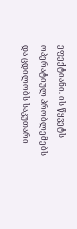ეფექტიანი. ის წყვეტს ოპერატიულ პრობლემებს და ცდილობს საკუთარი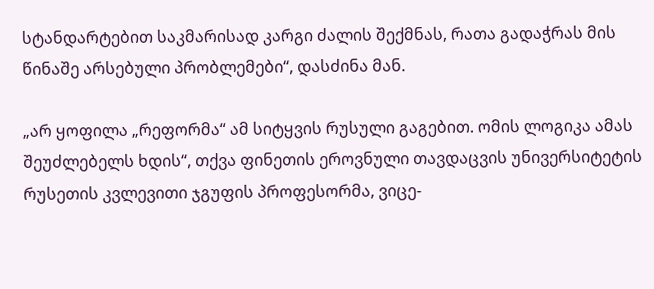სტანდარტებით საკმარისად კარგი ძალის შექმნას, რათა გადაჭრას მის წინაშე არსებული პრობლემები“, დასძინა მან.

„არ ყოფილა „რეფორმა“ ამ სიტყვის რუსული გაგებით. ომის ლოგიკა ამას შეუძლებელს ხდის“, თქვა ფინეთის ეროვნული თავდაცვის უნივერსიტეტის რუსეთის კვლევითი ჯგუფის პროფესორმა, ვიცე-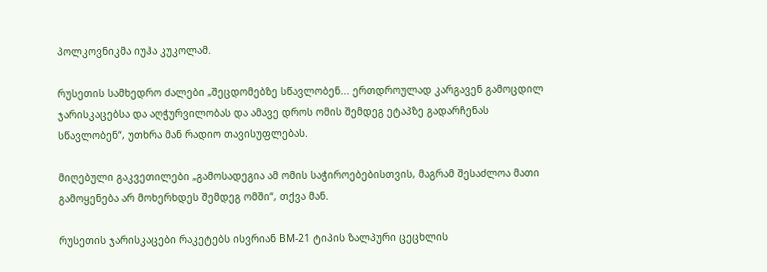პოლკოვნიკმა იუჰა კუკოლამ.

რუსეთის სამხედრო ძალები „შეცდომებზე სწავლობენ... ერთდროულად კარგავენ გამოცდილ ჯარისკაცებსა და აღჭურვილობას და ამავე დროს ომის შემდეგ ეტაპზე გადარჩენას სწავლობენ“, უთხრა მან რადიო თავისუფლებას.

მიღებული გაკვეთილები „გამოსადეგია ამ ომის საჭიროებებისთვის, მაგრამ შესაძლოა მათი გამოყენება არ მოხერხდეს შემდეგ ომში“, თქვა მან.

რუსეთის ჯარისკაცები რაკეტებს ისვრიან BM-21 ტიპის ზალპური ცეცხლის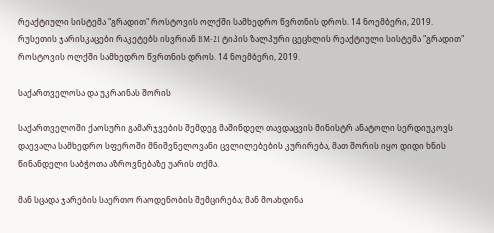რეაქტიული სისტემა "გრადით" როსტოვის ოლქში სამხედრო წვრთნის დროს. 14 ნოემბერი, 2019.
რუსეთის ჯარისკაცები რაკეტებს ისვრიან BM-21 ტიპის ზალპური ცეცხლის რეაქტიული სისტემა "გრადით" როსტოვის ოლქში სამხედრო წვრთნის დროს. 14 ნოემბერი, 2019.

საქართველოსა და უკრაინას შორის

საქართველოში ქაოსური გამარჯვების შემდეგ მაშინდელ თავდაცვის მინისტრ ანატოლი სერდიუკოვს დაევალა სამხედრო სფეროში მნიშვნელოვანი ცვლილებების კურირება, მათ შორის იყო დიდი ხნის წინანდელი საბჭოთა აზროვნებაზე უარის თქმა.

მან სცადა ჯარების საერთო რაოდენობის შემცირება; მან მოახდინა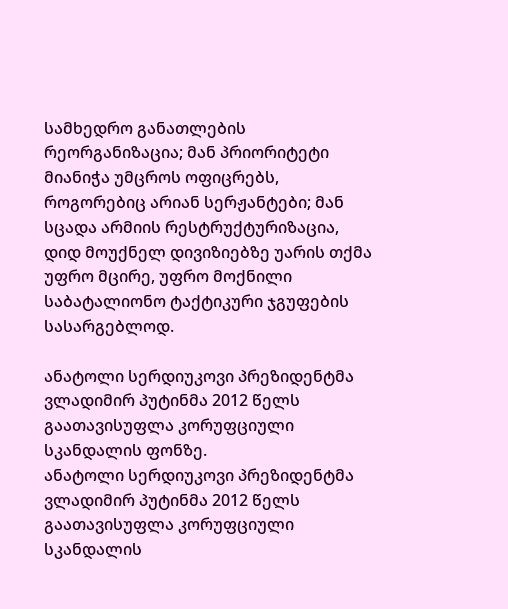სამხედრო განათლების რეორგანიზაცია; მან პრიორიტეტი მიანიჭა უმცროს ოფიცრებს, როგორებიც არიან სერჟანტები; მან სცადა არმიის რესტრუქტურიზაცია, დიდ მოუქნელ დივიზიებზე უარის თქმა უფრო მცირე, უფრო მოქნილი საბატალიონო ტაქტიკური ჯგუფების სასარგებლოდ.

ანატოლი სერდიუკოვი პრეზიდენტმა ვლადიმირ პუტინმა 2012 წელს გაათავისუფლა კორუფციული სკანდალის ფონზე.
ანატოლი სერდიუკოვი პრეზიდენტმა ვლადიმირ პუტინმა 2012 წელს გაათავისუფლა კორუფციული სკანდალის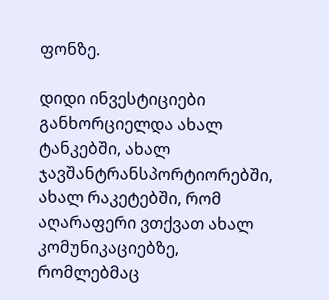ფონზე.

დიდი ინვესტიციები განხორციელდა ახალ ტანკებში, ახალ ჯავშანტრანსპორტიორებში, ახალ რაკეტებში, რომ აღარაფერი ვთქვათ ახალ კომუნიკაციებზე, რომლებმაც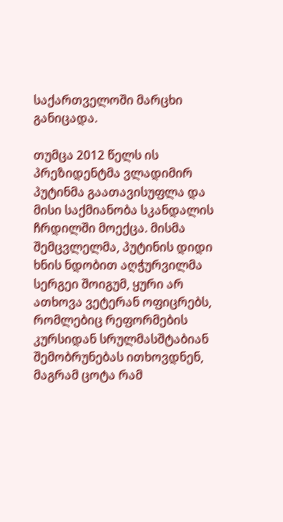საქართველოში მარცხი განიცადა.

თუმცა 2012 წელს ის პრეზიდენტმა ვლადიმირ პუტინმა გაათავისუფლა და მისი საქმიანობა სკანდალის ჩრდილში მოექცა. მისმა შემცვლელმა, პუტინის დიდი ხნის ნდობით აღჭურვილმა სერგეი შოიგუმ, ყური არ ათხოვა ვეტერან ოფიცრებს, რომლებიც რეფორმების კურსიდან სრულმასშტაბიან შემობრუნებას ითხოვდნენ, მაგრამ ცოტა რამ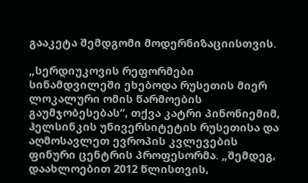გააკეტა შემდგომი მოდერნიზაციისთვის.

„სერდიუკოვის რეფორმები სინამდვილეში ეხებოდა რუსეთის მიერ ლოკალური ომის წარმოების გაუმჯობესებას“, თქვა კატრი პინონიემიმ, ჰელსინკის უნივერსიტეტის რუსეთისა და აღმოსავლეთ ევროპის კვლევების ფინური ცენტრის პროფესორმა. „შემდეგ, დაახლოებით 2012 წლისთვის,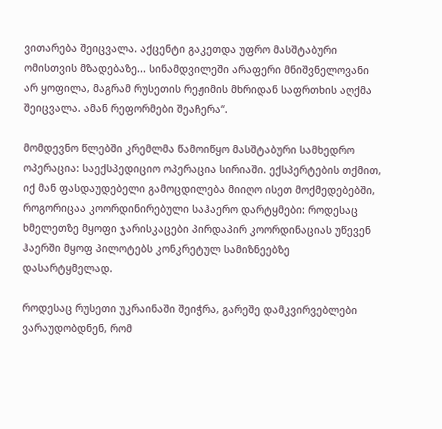ვითარება შეიცვალა. აქცენტი გაკეთდა უფრო მასშტაბური ომისთვის მზადებაზე... სინამდვილეში არაფერი მნიშვნელოვანი არ ყოფილა, მაგრამ რუსეთის რეჟიმის მხრიდან საფრთხის აღქმა შეიცვალა. ამან რეფორმები შეაჩერა“.

მომდევნო წლებში კრემლმა წამოიწყო მასშტაბური სამხედრო ოპერაცია: საექსპედიციო ოპერაცია სირიაში. ექსპერტების თქმით, იქ მან ფასდაუდებელი გამოცდილება მიიღო ისეთ მოქმედებებში, როგორიცაა კოორდინირებული საჰაერო დარტყმები: როდესაც ხმელეთზე მყოფი ჯარისკაცები პირდაპირ კოორდინაციას უწევენ ჰაერში მყოფ პილოტებს კონკრეტულ სამიზნეებზე დასარტყმელად.

როდესაც რუსეთი უკრაინაში შეიჭრა, გარეშე დამკვირვებლები ვარაუდობდნენ, რომ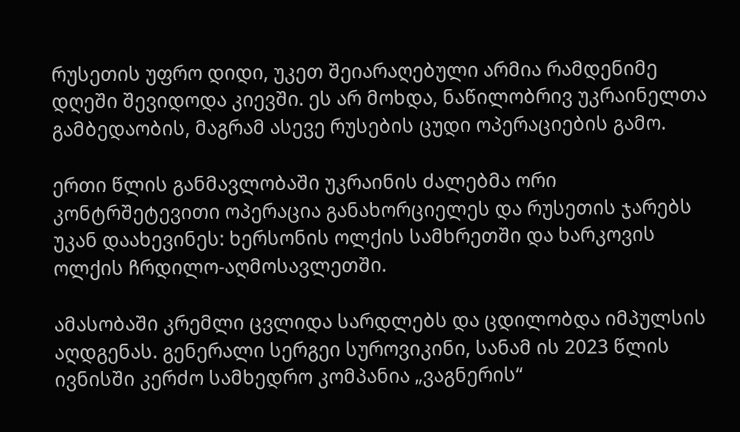რუსეთის უფრო დიდი, უკეთ შეიარაღებული არმია რამდენიმე დღეში შევიდოდა კიევში. ეს არ მოხდა, ნაწილობრივ უკრაინელთა გამბედაობის, მაგრამ ასევე რუსების ცუდი ოპერაციების გამო.

ერთი წლის განმავლობაში უკრაინის ძალებმა ორი კონტრშეტევითი ოპერაცია განახორციელეს და რუსეთის ჯარებს უკან დაახევინეს: ხერსონის ოლქის სამხრეთში და ხარკოვის ოლქის ჩრდილო-აღმოსავლეთში.

ამასობაში კრემლი ცვლიდა სარდლებს და ცდილობდა იმპულსის აღდგენას. გენერალი სერგეი სუროვიკინი, სანამ ის 2023 წლის ივნისში კერძო სამხედრო კომპანია „ვაგნერის“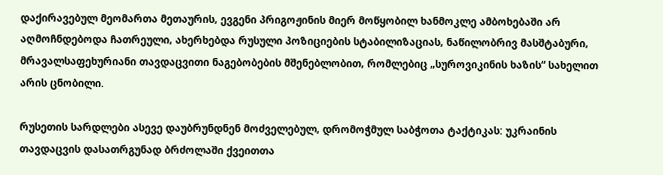დაქირავებულ მეომართა მეთაურის, ევგენი პრიგოჟინის მიერ მოწყობილ ხანმოკლე ამბოხებაში არ აღმოჩნდებოდა ჩათრეული, ახერხებდა რუსული პოზიციების სტაბილიზაციას, ნაწილობრივ მასშტაბური, მრავალსაფეხურიანი თავდაცვითი ნაგებობების მშენებლობით, რომლებიც „სუროვიკინის ხაზის“ სახელით არის ცნობილი.

რუსეთის სარდლები ასევე დაუბრუნდნენ მოძველებულ, დრომოჭმულ საბჭოთა ტაქტიკას: უკრაინის თავდაცვის დასათრგუნად ბრძოლაში ქვეითთა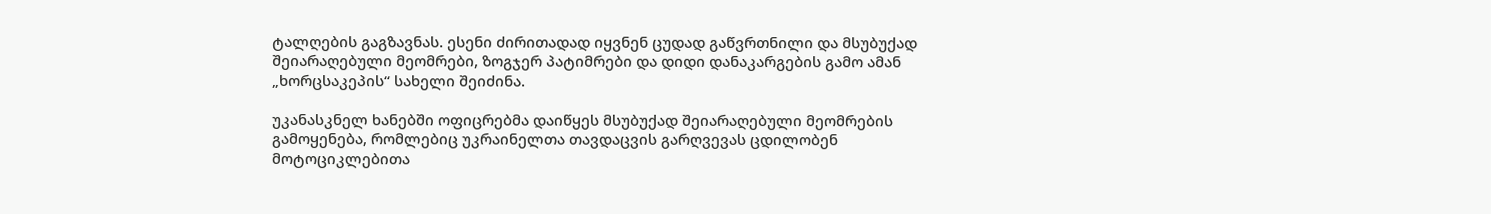ტალღების გაგზავნას. ესენი ძირითადად იყვნენ ცუდად გაწვრთნილი და მსუბუქად შეიარაღებული მეომრები, ზოგჯერ პატიმრები და დიდი დანაკარგების გამო ამან „ხორცსაკეპის“ სახელი შეიძინა.

უკანასკნელ ხანებში ოფიცრებმა დაიწყეს მსუბუქად შეიარაღებული მეომრების გამოყენება, რომლებიც უკრაინელთა თავდაცვის გარღვევას ცდილობენ მოტოციკლებითა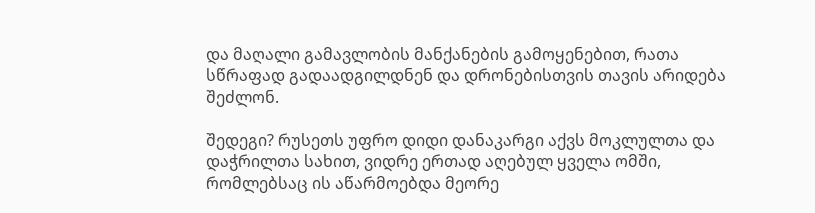და მაღალი გამავლობის მანქანების გამოყენებით, რათა სწრაფად გადაადგილდნენ და დრონებისთვის თავის არიდება შეძლონ.

შედეგი? რუსეთს უფრო დიდი დანაკარგი აქვს მოკლულთა და დაჭრილთა სახით, ვიდრე ერთად აღებულ ყველა ომში, რომლებსაც ის აწარმოებდა მეორე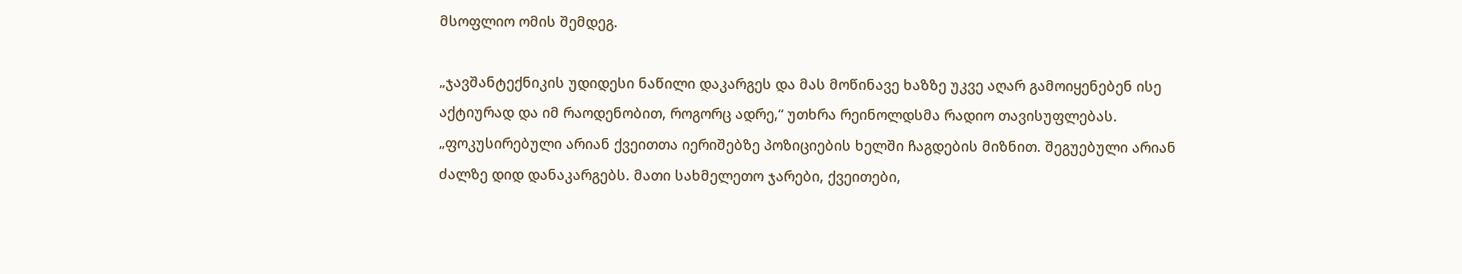მსოფლიო ომის შემდეგ.

„ჯავშანტექნიკის უდიდესი ნაწილი დაკარგეს და მას მოწინავე ხაზზე უკვე აღარ გამოიყენებენ ისე აქტიურად და იმ რაოდენობით, როგორც ადრე,“ უთხრა რეინოლდსმა რადიო თავისუფლებას. „ფოკუსირებული არიან ქვეითთა იერიშებზე პოზიციების ხელში ჩაგდების მიზნით. შეგუებული არიან ძალზე დიდ დანაკარგებს. მათი სახმელეთო ჯარები, ქვეითები,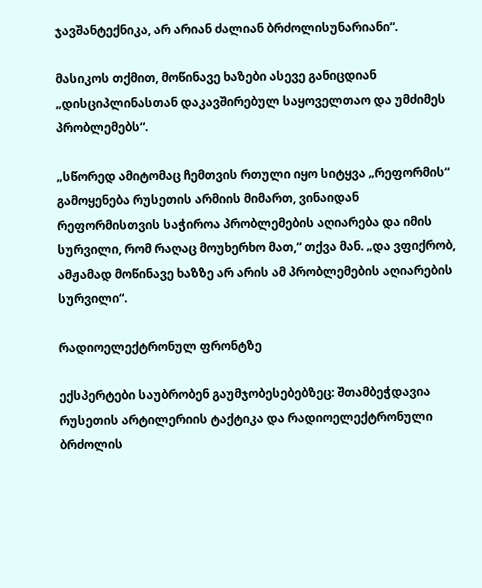ჯავშანტექნიკა, არ არიან ძალიან ბრძოლისუნარიანი“.

მასიკოს თქმით, მოწინავე ხაზები ასევე განიცდიან „დისციპლინასთან დაკავშირებულ საყოველთაო და უმძიმეს პრობლემებს“.

„სწორედ ამიტომაც ჩემთვის რთული იყო სიტყვა „რეფორმის“ გამოყენება რუსეთის არმიის მიმართ, ვინაიდან რეფორმისთვის საჭიროა პრობლემების აღიარება და იმის სურვილი, რომ რაღაც მოუხერხო მათ,“ თქვა მან. „და ვფიქრობ, ამჟამად მოწინავე ხაზზე არ არის ამ პრობლემების აღიარების სურვილი“.

რადიოელექტრონულ ფრონტზე

ექსპერტები საუბრობენ გაუმჯობესებებზეც: შთამბეჭდავია რუსეთის არტილერიის ტაქტიკა და რადიოელექტრონული ბრძოლის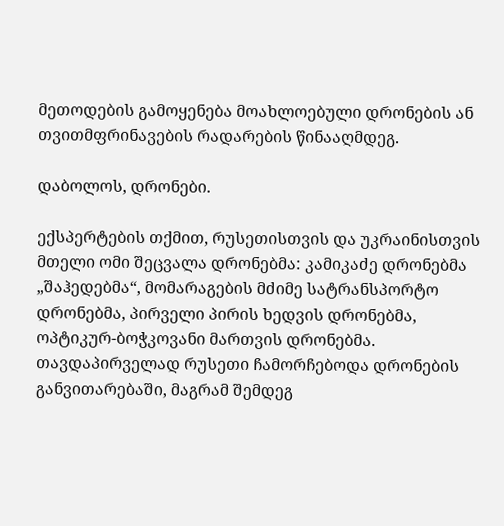მეთოდების გამოყენება მოახლოებული დრონების ან თვითმფრინავების რადარების წინააღმდეგ.

დაბოლოს, დრონები.

ექსპერტების თქმით, რუსეთისთვის და უკრაინისთვის მთელი ომი შეცვალა დრონებმა: კამიკაძე დრონებმა „შაჰედებმა“, მომარაგების მძიმე სატრანსპორტო დრონებმა, პირველი პირის ხედვის დრონებმა, ოპტიკურ-ბოჭკოვანი მართვის დრონებმა. თავდაპირველად რუსეთი ჩამორჩებოდა დრონების განვითარებაში, მაგრამ შემდეგ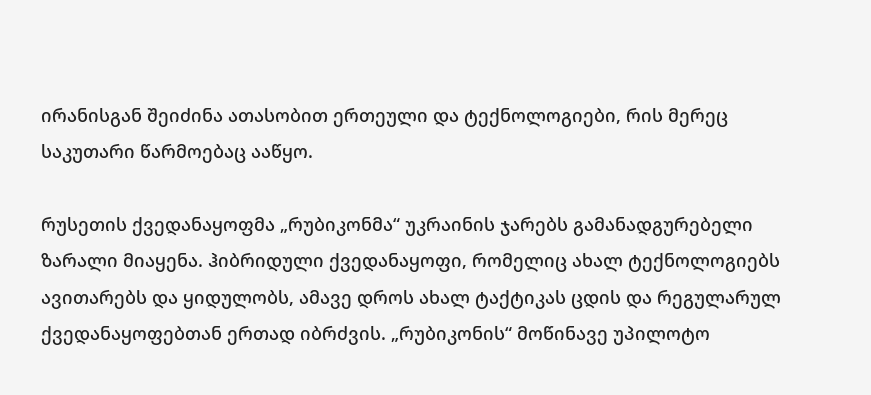ირანისგან შეიძინა ათასობით ერთეული და ტექნოლოგიები, რის მერეც საკუთარი წარმოებაც ააწყო.

რუსეთის ქვედანაყოფმა „რუბიკონმა“ უკრაინის ჯარებს გამანადგურებელი ზარალი მიაყენა. ჰიბრიდული ქვედანაყოფი, რომელიც ახალ ტექნოლოგიებს ავითარებს და ყიდულობს, ამავე დროს ახალ ტაქტიკას ცდის და რეგულარულ ქვედანაყოფებთან ერთად იბრძვის. „რუბიკონის“ მოწინავე უპილოტო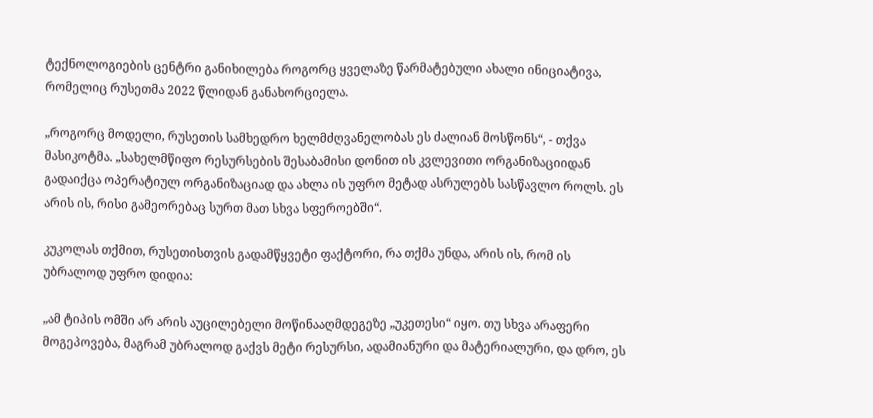ტექნოლოგიების ცენტრი განიხილება როგორც ყველაზე წარმატებული ახალი ინიციატივა, რომელიც რუსეთმა 2022 წლიდან განახორციელა.

„როგორც მოდელი, რუსეთის სამხედრო ხელმძღვანელობას ეს ძალიან მოსწონს“, - თქვა მასიკოტმა. „სახელმწიფო რესურსების შესაბამისი დონით ის კვლევითი ორგანიზაციიდან გადაიქცა ოპერატიულ ორგანიზაციად და ახლა ის უფრო მეტად ასრულებს სასწავლო როლს. ეს არის ის, რისი გამეორებაც სურთ მათ სხვა სფეროებში“.

კუკოლას თქმით, რუსეთისთვის გადამწყვეტი ფაქტორი, რა თქმა უნდა, არის ის, რომ ის უბრალოდ უფრო დიდია:

„ამ ტიპის ომში არ არის აუცილებელი მოწინააღმდეგეზე „უკეთესი“ იყო. თუ სხვა არაფერი მოგეპოვება, მაგრამ უბრალოდ გაქვს მეტი რესურსი, ადამიანური და მატერიალური, და დრო, ეს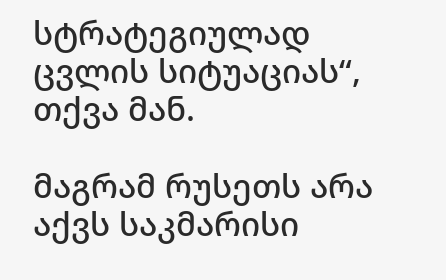სტრატეგიულად ცვლის სიტუაციას“, თქვა მან.

მაგრამ რუსეთს არა აქვს საკმარისი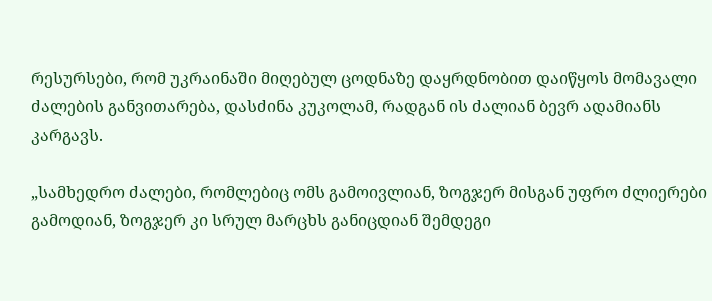რესურსები, რომ უკრაინაში მიღებულ ცოდნაზე დაყრდნობით დაიწყოს მომავალი ძალების განვითარება, დასძინა კუკოლამ, რადგან ის ძალიან ბევრ ადამიანს კარგავს.

„სამხედრო ძალები, რომლებიც ომს გამოივლიან, ზოგჯერ მისგან უფრო ძლიერები გამოდიან, ზოგჯერ კი სრულ მარცხს განიცდიან შემდეგი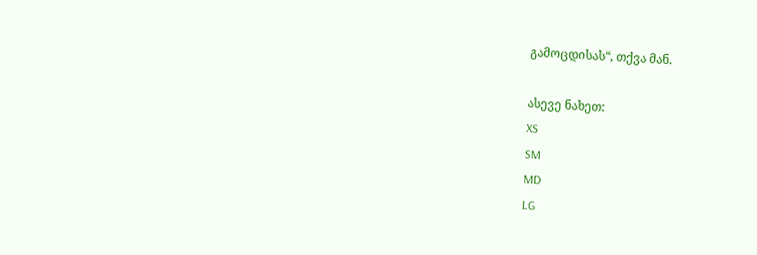გამოცდისას“, თქვა მან.

ასევე ნახეთ:
XS
SM
MD
LG